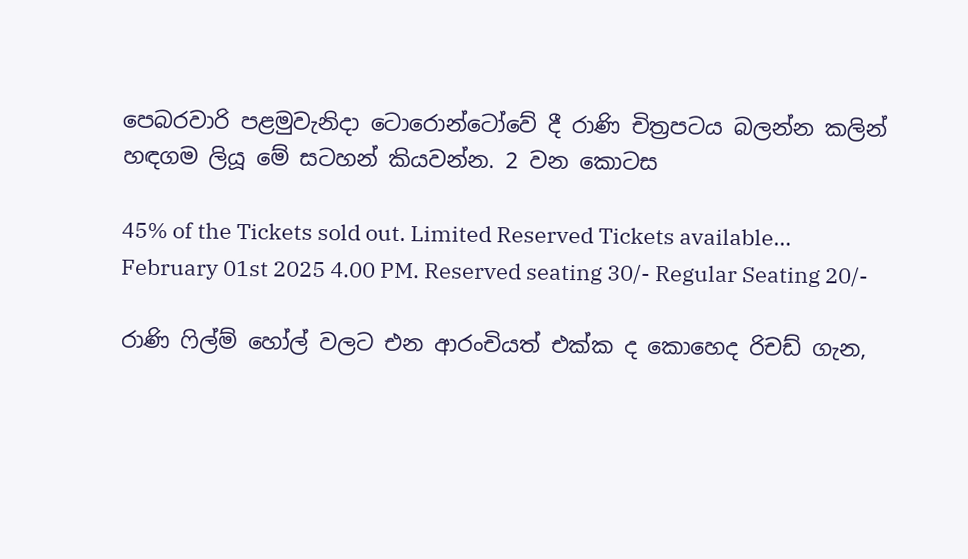පෙබරවාරි පළමුවැනිදා ටොරොන්ටෝවේ දී රාණි චිත්‍රපටය බලන්න කලින් හඳගම ලියූ මේ සටහන් කියවන්න. 2 වන කොටස

45% of the Tickets sold out. Limited Reserved Tickets available…
February 01st 2025 4.00 PM. Reserved seating 30/- Regular Seating 20/-

රාණි ෆිල්ම් හෝල් වලට එන ආරංචියත් එක්ක ද කොහෙද රිචඩ් ගැන,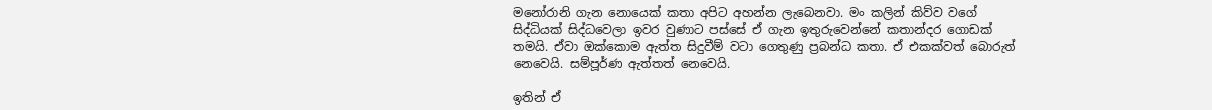මනෝරානි ගැන නොයෙක් කතා අපිට අහන්න ලැබෙනවා. මං කලින් කිව්ව වගේ සිද්ධියක් සිද්ධවෙලා ඉවර වුණාට පස්සේ ඒ ගැන ඉතුරුවෙන්නේ කතාන්දර ගොඩක් තමයි. ඒවා ඔක්කොම ඇත්ත සිදුවීම් වටා ගෙතුණු ප්‍රබන්ධ කතා. ඒ එකක්වත් බොරුත් නෙවෙයි. සම්පූර්ණ ඇත්තත් නෙවෙයි.

ඉතින් ඒ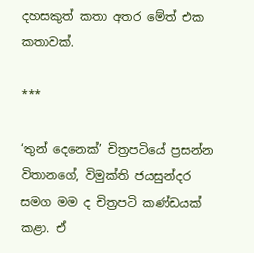දහසකුත් කතා අතර මේත් එක කතාවක්.

***

‘තුන් දෙනෙක්’ චිත්‍රපටියේ ප්‍රසන්න විතානගේ, විමුක්ති ජයසුන්දර සමග මම ද චිත්‍රපටි කණ්ඩයක් කළා. ඒ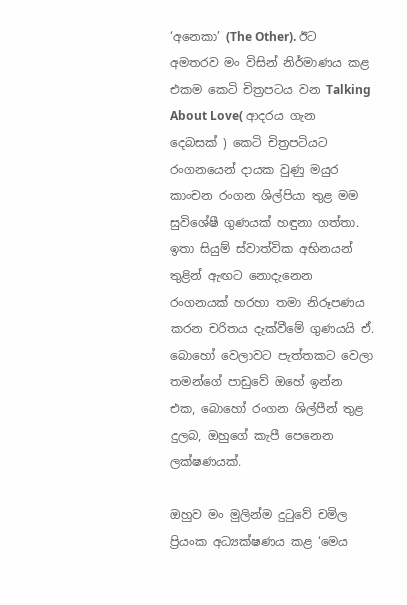‘අනෙකා’ (The Other). ඊට අමතරව මං විසින් නිර්මාණය කළ එකම කෙටි චිත්‍රපටය වන Talking About Love( ආදරය ගැන දෙබසක් ) කෙටි චිත්‍රපටියට රංගනයෙන් දායක වුණු මයුර කාංචන රංගන ශිල්පියා තුළ මම සුවිශේෂී ගුණයක් හඳුනා ගත්තා. ඉතා සියුම් ස්වාත්වික අභිනයන් තුළින් ඇඟට නොදැනෙන රංගනයක් හරහා තමා නිරූපණය කරන චරිතය දැක්වීමේ ගුණයයි ඒ. බොහෝ වෙලාවට පැත්තකට වෙලා තමන්ගේ පාඩුවේ ඔහේ ඉන්න එක, බොහෝ රංගන ශිල්පීන් තුළ දුලබ, ඔහුගේ කැපී පෙනෙන ලක්ෂණයක්.

ඔහුව මං මුලින්ම දුටුවේ චමිල ප්‍රියංක අධ්‍යක්ෂණය කළ ‘මෙය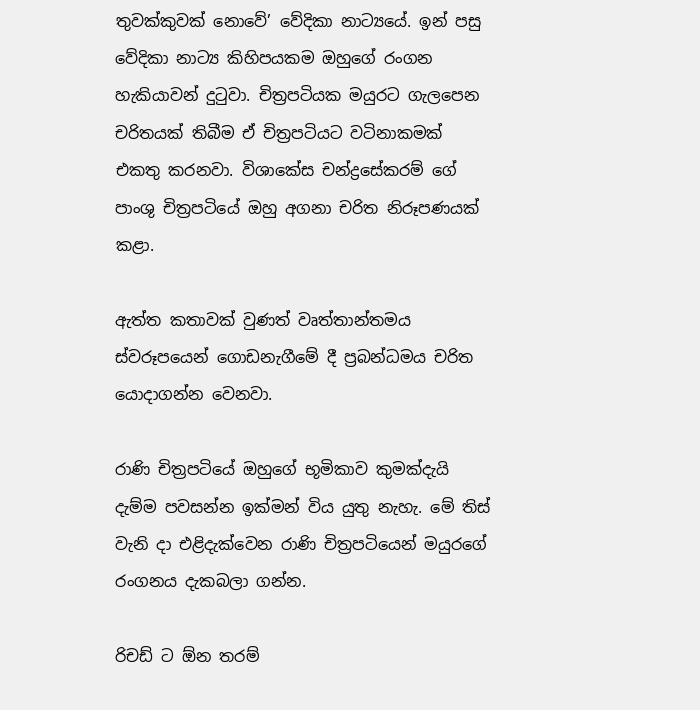තුවක්කුවක් නොවේ’ වේදිකා නාට්‍යයේ. ඉන් පසු වේදිකා නාට්‍ය කිහිපයකම ඔහුගේ රංගන හැකියාවන් දුටුවා. චිත්‍රපටියක මයුරට ගැලපෙන චරිතයක් තිබීම ඒ චිත්‍රපටියට වටිනාකමක් එකතු කරනවා. විශාකේස චන්ද්‍රසේකරම් ගේ පාංශු චිත්‍රපටියේ ඔහු අගනා චරිත නිරූපණයක් කළා.

ඇත්ත කතාවක් වුණත් වෘත්තාන්තමය ස්වරූපයෙන් ගොඩනැගීමේ දී ප්‍රබන්ධමය චරිත යොදාගන්න වෙනවා.

රාණි චිත්‍රපටියේ ඔහුගේ භූමිකාව කුමක්දැයි දැම්ම පවසන්න ඉක්මන් විය යුතු නැහැ. මේ තිස් වැනි දා එළිදැක්වෙන රාණි චිත්‍රපටියෙන් මයුරගේ රංගනය දැකබලා ගන්න.

රිචඩ් ට ඕන තරම්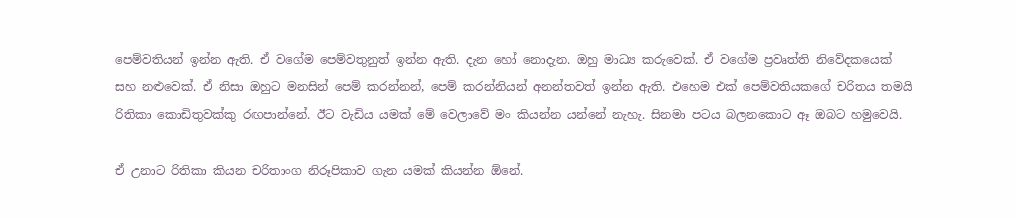පෙම්වතියන් ඉන්න ඇති. ඒ වගේම පෙම්වතුනුත් ඉන්න ඇති. දැන හෝ නොදැන. ඔහු මාධ්‍ය කරුවෙක්. ඒ වගේම ප්‍රවෘත්ති නිවේදකයෙක් සහ නළුවෙක්. ඒ නිසා ඔහුට මනසින් පෙම් කරන්නන්, පෙම් කරන්නියන් අනන්තවත් ඉන්න ඇති. එහෙම එක් පෙම්වතියකගේ චරිතය තමයි රිතිකා කොඩිතුවක්කු රඟපාන්නේ. ඊට වැඩිය යමක් මේ වෙලාවේ මං කියන්න යන්නේ නැහැ. සිනමා පටය බලනකොට ඈ ඔබට හමුවෙයි.

ඒ උනාට රිතිකා කියන චරිතාංග නිරූපිකාව ගැන යමක් කියන්න ඕනේ.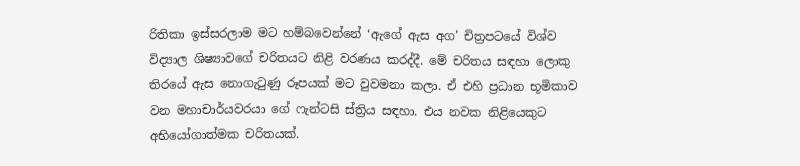රිතිකා ඉස්සරලාම මට හම්බවෙන්නේ ‘ඇගේ ඇස අග’ චිත්‍රපටයේ විශ්ව විද්‍යාල ශිෂ්‍යාවගේ චරිතයට නිළි වරණය කරද්දී. මේ චරිතය සඳහා ලොකු තිරයේ ඇස නොගැටුණු රූපයක් මට වුවමනා කලා. ඒ එහි ප්‍රධාන භූමිකාව වන මහාචාර්යවරයා ගේ ෆැන්ටසි ස්ත්‍රිය සඳහා. එය නවක නිළියෙකුට අභියෝගාත්මක චරිතයක්.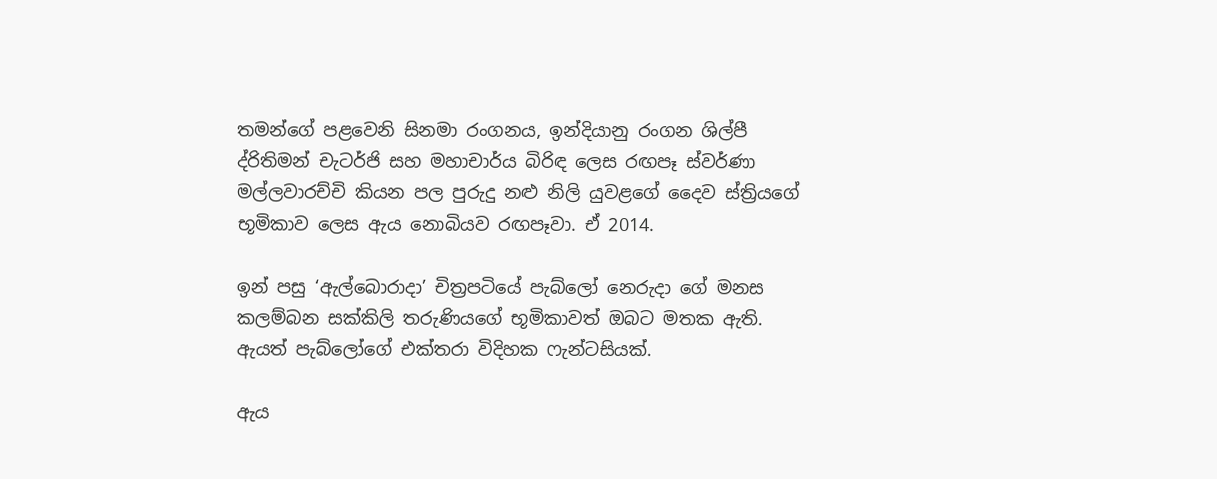තමන්ගේ පළවෙනි සිනමා රංගනය, ඉන්දියානු රංගන ශිල්පී ද්රිතිමන් චැටර්ජි සහ මහාචාර්ය බිරිඳ ලෙස රඟපෑ ස්වර්ණා මල්ලවාරච්චි කියන පල පුරුදු නළු නිලි යුවළගේ දෛව ස්ත්‍රියගේ භූමිකාව ලෙස ඇය නොබියව රඟපෑවා. ඒ 2014.

ඉන් පසු ‘ඇල්බොරාදා’ චිත්‍රපටියේ පැබ්ලෝ නෙරුදා ගේ මනස කලම්බන සක්කිලි තරුණියගේ භූමිකාවත් ඔබට මතක ඇති. ඇයත් පැබ්ලෝගේ එක්තරා විදිහක ෆැන්ටසියක්.

ඇය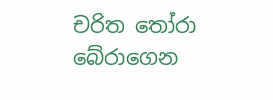චරිත තෝරා බේරාගෙන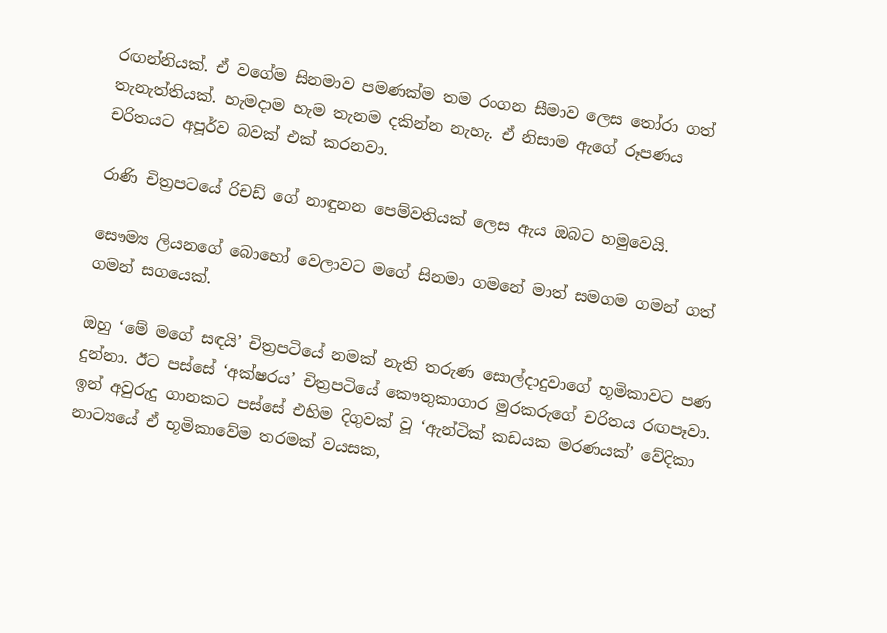රඟන්නියක්. ඒ වගේම සිනමාව පමණක්ම තම රංගන සීමාව ලෙස තෝරා ගත් තැනැත්තියක්. හැමදාම හැම තැනම දකින්න නැහැ. ඒ නිසාම ඇගේ රූපණය චරිතයට අපූර්ව බවක් එක් කරනවා.

රාණි චිත්‍රපටයේ රිචඩ් ගේ නාඳුනන පෙම්වතියක් ලෙස ඇය ඔබට හමුවෙයි.

සෞම්‍ය ලියනගේ බොහෝ වෙලාවට මගේ සිනමා ගමනේ මාත් සමගම ගමන් ගත් ගමන් සගයෙක්.

ඔහු ‘මේ මගේ සඳයි’ චිත්‍රපටියේ නමක් නැති තරුණ සොල්දාදුවාගේ භූමිකාවට පණ දුන්නා. ඊට පස්සේ ‘අක්ෂරය’ චිත්‍රපටියේ කෞතුකාගාර මුරකරුගේ චරිතය රඟපෑවා. ඉන් අවුරුදු ගානකට පස්සේ එහිම දිගුවක් වූ ‘ඇන්ටික් කඩයක මරණයක්’ වේදිකා නාට්‍යයේ ඒ භූමිකාවේම තරමක් වයසක,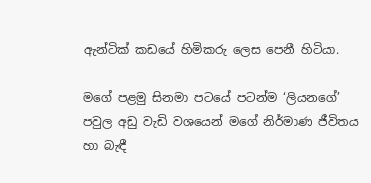ඇන්ටික් කඩයේ හිමිකරු ලෙස පෙනී හිටියා.

මගේ පළමු සිනමා පටයේ පටන්ම ‘ලියනගේ’ පවුල අඩු වැඩි වශයෙන් මගේ නිර්මාණ ජීවිතය හා බැඳී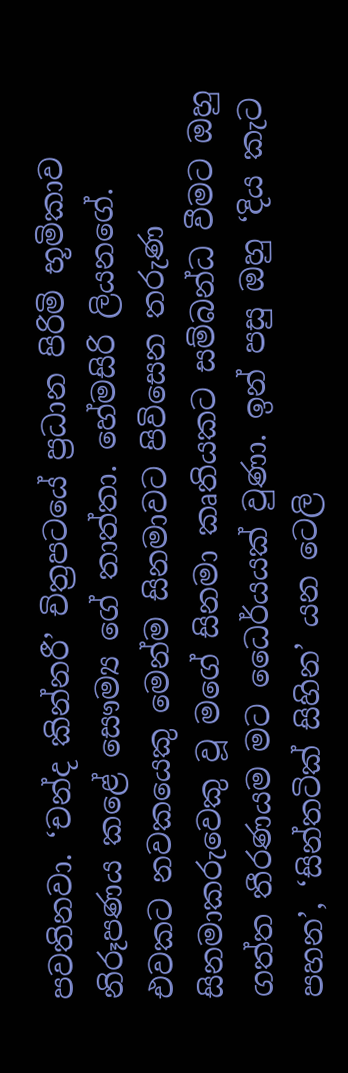පවතිනවා. ‘චන්ද කින්නරී’ චිත්‍රපටයේ ප්‍රධාන පිරිමි භූමිකාව නිරූපණය කළේ සෞම්‍ය ගේ තාත්තා. හේමසිරි ලියනගේ. එවකට නවකයෙකු මෙන්ම සිනමාවට පිවිසෙන තරුණ සිනමාකරුවෙකු වූ මගේ සිනමා කෘතියකට සම්බන්ධ වීමට ඔහු ගත්ත තීරණයම මට ධෛර්යයක් වුණා. ඉන් පසු ඔහු ‘දිය කැට පහන’, ‘සින්තටික් සිහින’ යන ටෙලි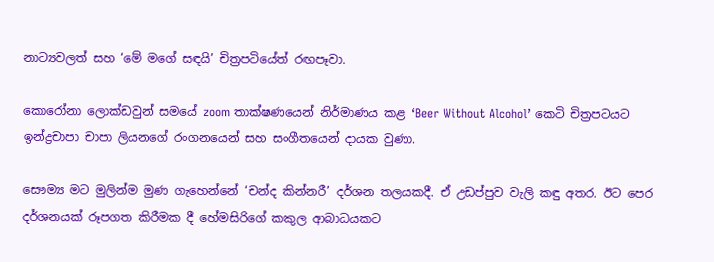නාට්‍යවලත් සහ ‘මේ මගේ සඳයි’ චිත්‍රපටියේත් රඟපෑවා.

කොරෝනා ලොක්ඩවුන් සමයේ zoom තාක්ෂණයෙන් නිර්මාණය කළ ‘Beer Without Alcohol’ කෙටි චිත්‍රපටයට ඉන්ද්‍රචාපා චාපා ලියනගේ රංගනයෙන් සහ සංගීතයෙන් දායක වුණා.

සෞම්‍ය මට මුලින්ම මුණ ගැහෙන්නේ ‘චන්ද කින්නරී’ දර්ශන තලයකදී. ඒ උඩප්පුව වැලි කඳු අතර. ඊට පෙර දර්ශනයක් රූපගත කිරීමක දී හේමසිරිගේ කකුල ආබාධයකට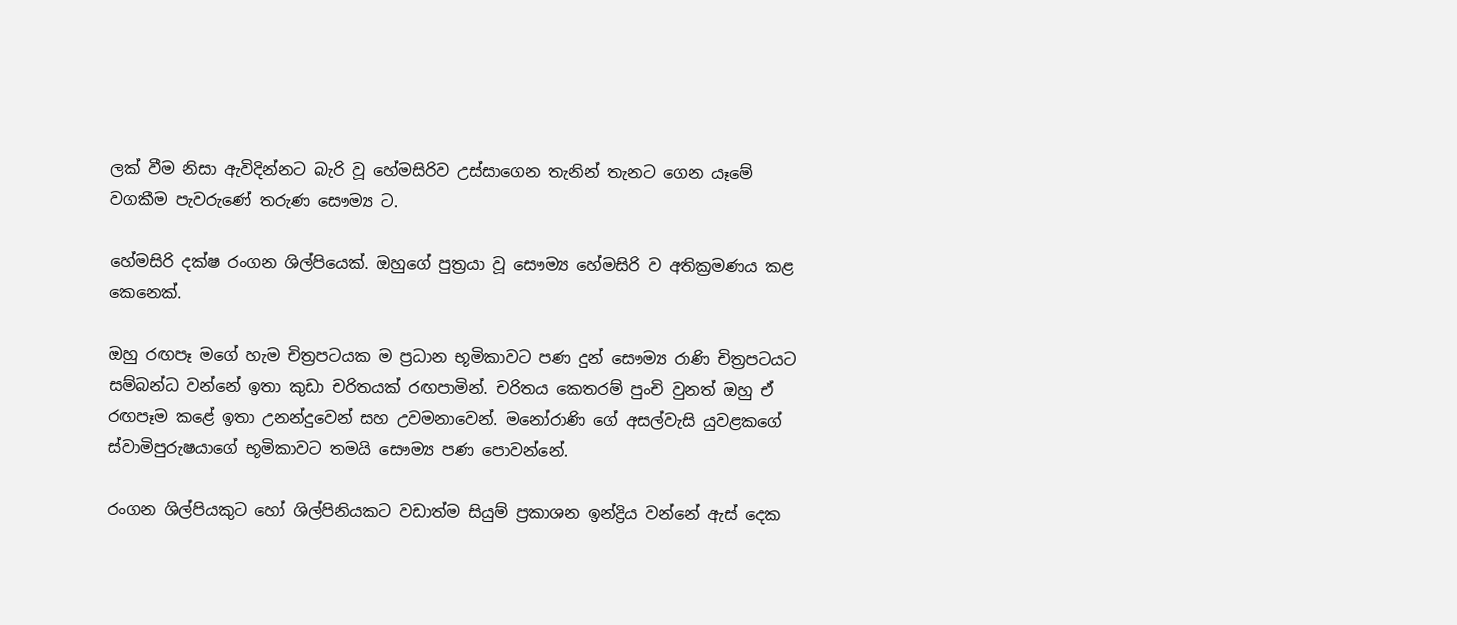ලක් වීම නිසා ඇවිදින්නට බැරි වූ හේමසිරිව උස්සාගෙන තැනින් තැනට ගෙන යෑමේ වගකීම පැවරුණේ තරුණ සෞම්‍ය ට.

හේමසිරි දක්ෂ රංගන ශිල්පියෙක්. ඔහුගේ පුත්‍රයා වූ සෞම්‍ය හේමසිරි ව අතික්‍රමණය කළ කෙනෙක්.

ඔහු රඟපෑ මගේ හැම චිත්‍රපටයක ම ප්‍රධාන භූමිකාවට පණ දුන් සෞම්‍ය රාණි චිත්‍රපටයට සම්බන්ධ වන්නේ ඉතා කුඩා චරිතයක් රඟපාමින්. චරිතය කෙතරම් පුංචි වුනත් ඔහු ඒ රඟපෑම කළේ ඉතා උනන්දුවෙන් සහ උවමනාවෙන්. මනෝරාණි ගේ අසල්වැසි යුවළකගේ ස්වාමිපුරුෂයාගේ භූමිකාවට තමයි සෞම්‍ය පණ පොවන්නේ.

රංගන ශිල්පියකුට හෝ ශිල්පිනියකට වඩාත්ම සියුම් ප්‍රකාශන ඉන්ද්‍රිය වන්නේ ඇස් දෙක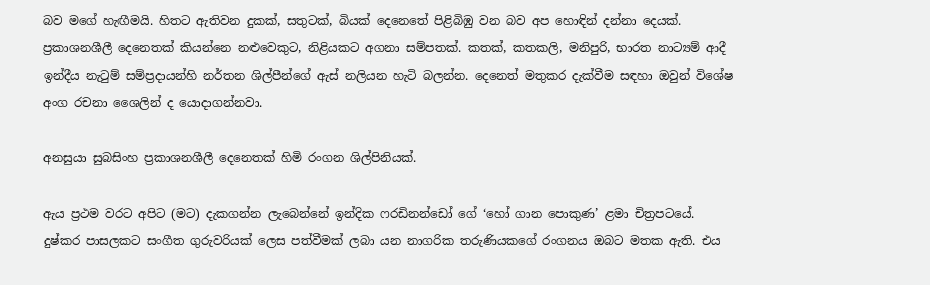බව මගේ හැඟීමයි. හිතට ඇතිවන දුකක්, සතුටක්, බියක් දෙනෙතේ පිළිබිඹු වන බව අප හොඳින් දන්නා දෙයක්. ප්‍රකාශනශීලී දෙනෙතක් කියන්නෙ නළුවෙකුට, නිළියකට අගනා සම්පතක්. කතක්, කතකලි, මනිපුරි, භාරත නාට්‍යම් ආදී ඉන්දීය නැටුම් සම්ප්‍රදායන්හි නර්තන ශිල්පීන්ගේ ඇස් නලියන හැටි බලන්න. දෙනෙත් මතුකර දැක්වීම සඳහා ඔවුන් විශේෂ අංග රචනා ශෛලින් ද යොදාගන්නවා.

අනසුයා සුබසිංහ ප්‍රකාශනශීලී දෙනෙතක් හිමි රංගන ශිල්පිනියක්.

ඇය ප්‍රථම වරට අපිට (මට) දැකගන්න ලැබෙන්නේ ඉන්දික ෆරඩිනන්ඩෝ ගේ ‘හෝ ගාන පොකුණ’ ළමා චිත්‍රපටයේ. දුෂ්කර පාසලකට සංගීත ගුරුවරියක් ලෙස පත්වීමක් ලබා යන නාගරික තරුණියකගේ රංගනය ඔබට මතක ඇති. එය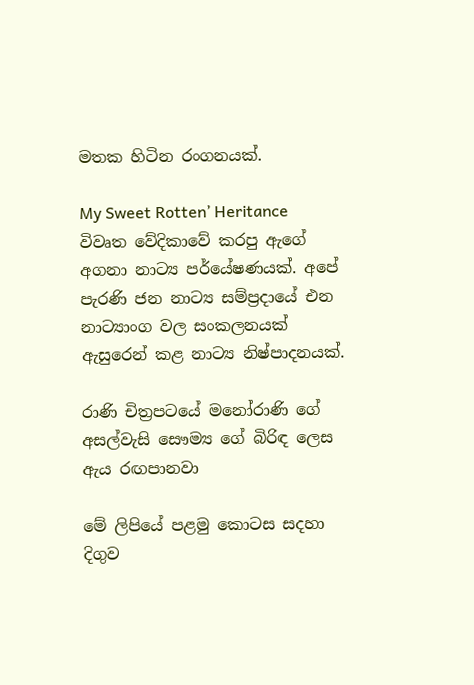මතක හිටින රංගනයක්.

My Sweet Rotten’ Heritance විවෘත වේදිකාවේ කරපු ඇගේ අගනා නාට්‍ය පර්යේෂණයක්. අපේ පැරණි ජන නාට්‍ය සම්ප්‍රදායේ එන නාට්‍යාංග වල සංකලනයක් ඇසුරෙන් කළ නාට්‍ය නිෂ්පාදනයක්.

රාණි චිත්‍රපටයේ මනෝරාණි ගේ අසල්වැසි සෞම්‍ය ගේ බිරිඳ ලෙස ඇය රඟපානවා

මේ ලිපියේ පළමු කොටස සදහා දිගුව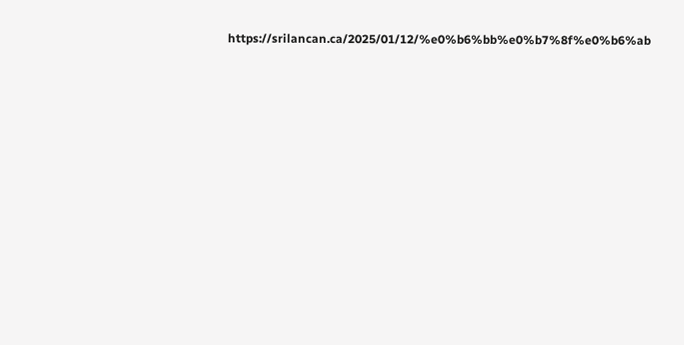https://srilancan.ca/2025/01/12/%e0%b6%bb%e0%b7%8f%e0%b6%ab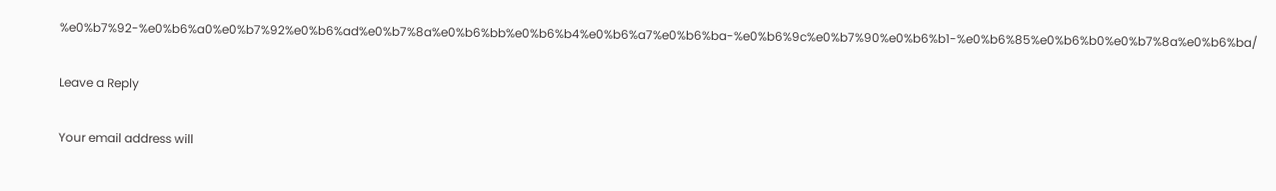%e0%b7%92-%e0%b6%a0%e0%b7%92%e0%b6%ad%e0%b7%8a%e0%b6%bb%e0%b6%b4%e0%b6%a7%e0%b6%ba-%e0%b6%9c%e0%b7%90%e0%b6%b1-%e0%b6%85%e0%b6%b0%e0%b7%8a%e0%b6%ba/

Leave a Reply

Your email address will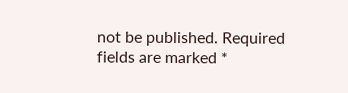not be published. Required fields are marked *